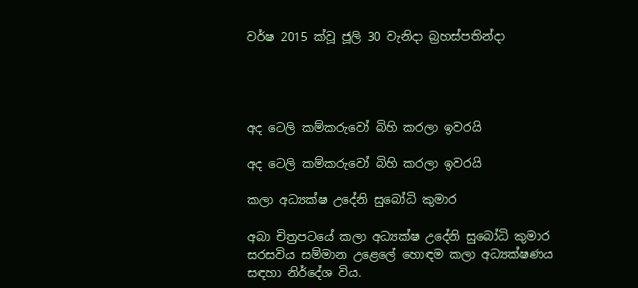වර්ෂ 2015 ක්වූ ජූලි 30 වැනිදා බ්‍රහස්පතින්දා




අද ටෙලි කම්කරුවෝ බිහි කරලා ඉවරයි

අද ටෙලි කම්කරුවෝ බිහි කරලා ඉවරයි

කලා අධ්‍යක්ෂ උදේනි සුබෝධි කුමාර

අබා චිත්‍රපටයේ කලා අධ්‍යක්ෂ උදේනි සුබෝධි කුමාර සරසවිය සම්මාන උළෙලේ හොඳම කලා අධ්‍යක්ෂණය සඳහා නිර්දේශ විය.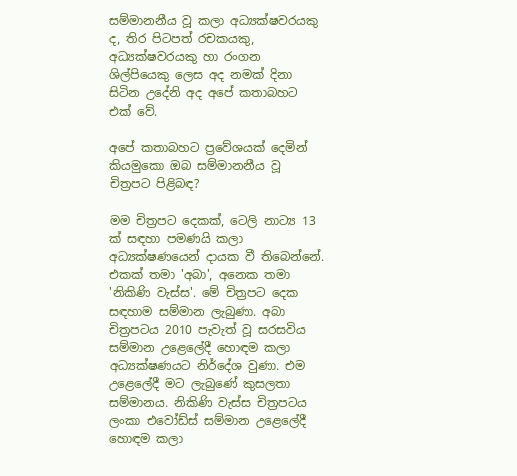සම්මානනීය වූ කලා අධ්‍යක්ෂවරයකු ද, තිර පිටපත් රචකයකු, අධ්‍යක්ෂවරයකු හා රංගන ශිල්පියෙකු ලෙස අද නමක් දිනා සිටින උදේනි අද අපේ කතාබහට එක් වේ.

අපේ කතාබහට ප්‍රවේශයක් දෙමින් කියමුකො ඔබ සම්මානනීය වූ චිත්‍රපට පිළිබඳ?

මම චිත්‍රපට දෙකක්, ටෙලි නාට්‍ය 13 ක් සඳහා පමණයි කලා අධ්‍යක්ෂණයෙන් දායක වී තිබෙන්නේ. එකක් තමා 'අබා', අනෙක තමා 'නිකිණි වැස්ස'. මේ චිත්‍රපට දෙක සඳහාම සම්මාන ලැබුණා. අබා චිත්‍රපටය 2010 පැවැත් වූ සරසවිය සම්මාන උළෙලේදී හොඳම කලා අධ්‍යක්ෂණයට නිර්දේශ වුණා. එම උළෙලේදී මට ලැබුණේ කුසලතා සම්මානය. නිකිණි වැස්ස චිත්‍රපටය ලංකා එවෝඩ්ස් සම්මාන උළෙලේදී හොඳම කලා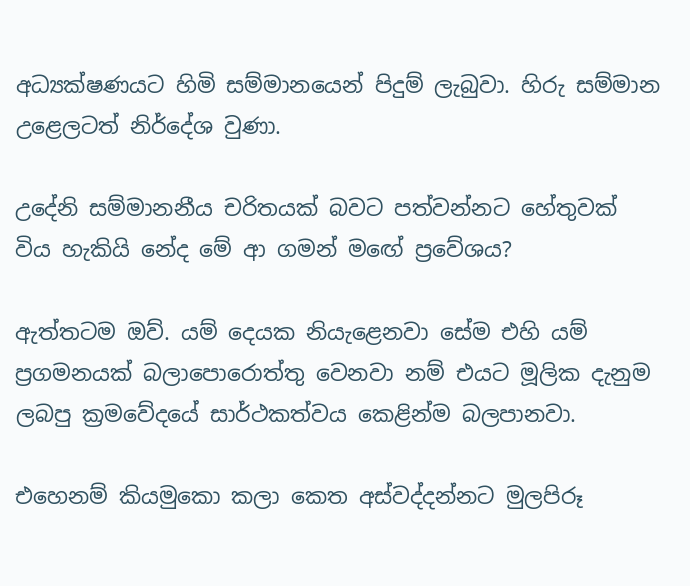අධ්‍යක්ෂණයට හිමි සම්මානයෙන් පිදුම් ලැබුවා. හිරු සම්මාන උළෙලටත් නිර්දේශ වුණා.

උදේනි සම්මානනීය චරිතයක් බවට පත්වන්නට හේතුවක් විය හැකියි නේද මේ ආ ගමන් මඟේ ප්‍රවේශය?

ඇත්තටම ඔව්. යම් දෙයක නියැළෙනවා සේම එහි යම් ප්‍රගමනයක් බලාපොරොත්තු වෙනවා නම් එයට මූලික දැනුම ලබපු ක්‍රමවේදයේ සාර්ථකත්වය කෙළින්ම බලපානවා.

එහෙනම් කියමුකො කලා කෙත අස්වද්දන්නට මුලපිරූ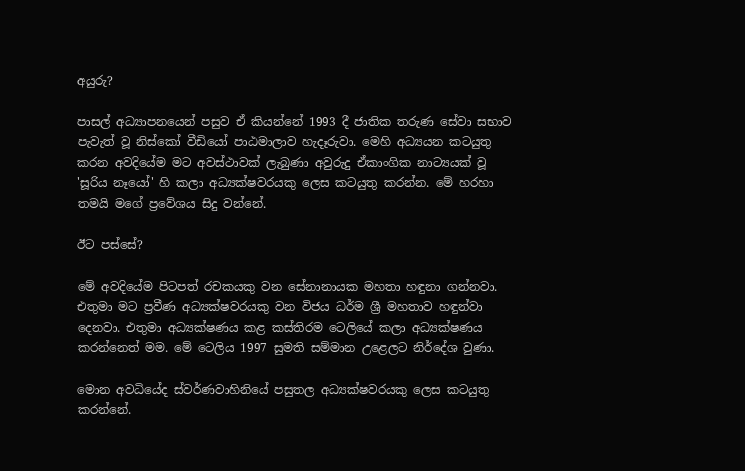අයුරු?

පාසල් අධ්‍යාපනයෙන් පසුව ඒ කියන්නේ 1993 දී ජාතික තරුණ සේවා සභාව පැවැත් වූ නිස්කෝ වීඩියෝ පාඨමාලාව හැදෑරුවා. මෙහි අධ්‍යයන කටයුතු කරන අවදියේම මට අවස්ථාවක් ලැබුණා අවුරුදු ඒකාංගික නාට්‍යයක් වූ 'සූරිය නෑයෝ' හි කලා අධ්‍යක්ෂවරයකු ලෙස කටයුතු කරන්න. මේ හරහා තමයි මගේ ප්‍රවේශය සිදු වන්නේ.

ඊට පස්සේ?

මේ අවදියේම පිටපත් රචකයකු වන සේනානායක මහතා හඳුනා ගන්නවා. එතුමා මට ප්‍රවීණ අධ්‍යක්ෂවරයකු වන විජය ධර්ම ශ්‍රී මහතාව හඳුන්වා දෙනවා. එතුමා අධ්‍යක්ෂණය කළ කස්තිරම ටෙලියේ කලා අධ්‍යක්ෂණය කරන්නෙත් මම. මේ ටෙලිය 1997 සුමති සම්මාන උළෙලට නිර්දේශ වුණා.

මොන අවධියේද ස්වර්ණවාහිනියේ පසුතල අධ්‍යක්ෂවරයකු ලෙස කටයුතු කරන්නේ.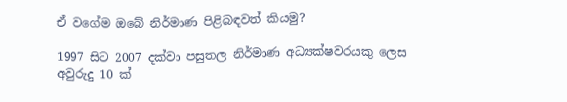ඒ වගේම ඔබේ නිර්මාණ පිළිබඳවත් කියමු?

1997 සිට 2007 දක්වා පසුතල නිර්මාණ අධ්‍යක්ෂවරයකු ලෙස අවුරුදු 10 ක්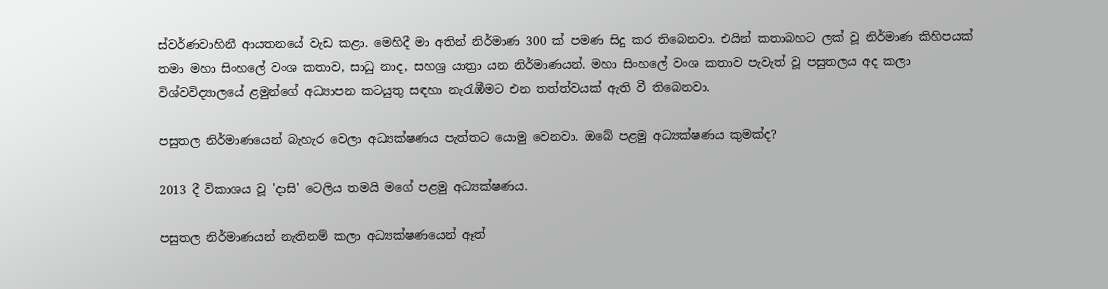ස්වර්ණවාහිනී ආයතනයේ වැඩ කළා. මෙහිදී මා අතින් නිර්මාණ 300 ක් පමණ සිදු කර තිබෙනවා. එයින් කතාබහට ලක් වූ නිර්මාණ කිහිපයක් තමා මහා සිංහලේ වංශ කතාව, සාධු නාද, සහශ්‍ර යාත්‍රා යන නිර්මාණයන්. මහා සිංහලේ වංශ කතාව පැවැත් වූ පසුතලය අද කලා විශ්වවිද්‍යාලයේ ළමුන්ගේ අධ්‍යාපන කටයුතු සඳහා නැරැඹීමට එන තත්ත්වයක් ඇති වී තිබෙනවා.

පසුතල නිර්මාණයෙන් බැහැර වෙලා අධ්‍යක්ෂණය පැත්තට යොමු වෙනවා. ඔබේ පළමු අධ්‍යක්ෂණය කුමක්ද?

2013 දී විකාශය වූ 'දාසි' ටෙලිය තමයි මගේ පළමු අධ්‍යක්ෂණය.

පසුතල නිර්මාණයන් නැතිනම් කලා අධ්‍යක්ෂණයෙන් ඈත්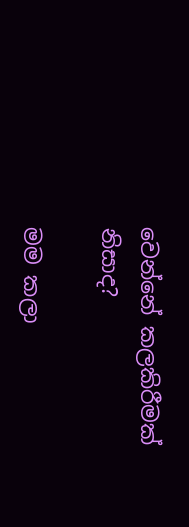වෙන්නේ කලකිරීමක් නිසාද?

මම කලා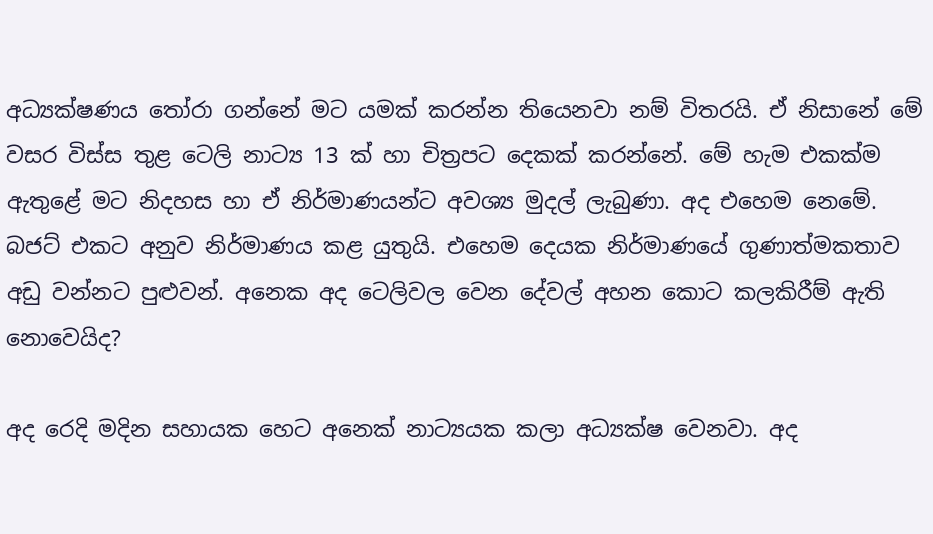අධ්‍යක්ෂණය තෝරා ගන්නේ මට යමක් කරන්න තියෙනවා නම් විතරයි. ඒ නිසානේ මේ වසර විස්ස තුළ ටෙලි නාට්‍ය 13 ක් හා චිත්‍රපට දෙකක් කරන්නේ. මේ හැම එකක්ම ඇතුළේ මට නිදහස හා ඒ නිර්මාණයන්ට අවශ්‍ය මුදල් ලැබුණා. අද එහෙම නෙමේ. බජට් එකට අනුව නිර්මාණය කළ යුතුයි. එහෙම දෙයක නිර්මාණයේ ගුණාත්මකතාව අඩු වන්නට පුළුවන්. අනෙක අද ටෙලිවල වෙන දේවල් අහන කොට කලකිරීම් ඇති නොවෙයිද?

අද රෙදි මදින සහායක හෙට අනෙක් නාට්‍යයක කලා අධ්‍යක්ෂ වෙනවා. අද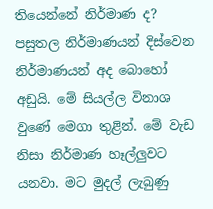තියෙන්නේ නිර්මාණ ද? පසුතල නිර්මාණයන් දිස්වෙන නිර්මාණයන් අද බොහෝ අඩුයි. මේ සියල්ල විනාශ වුණේ මෙගා තුළින්. මේ වැඩ නිසා නිර්මාණ හෑල්ලුවට යනවා. මට මුදල් ලැබුණු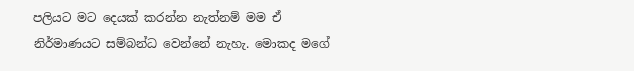පලියට මට දෙයක් කරන්න නැත්නම් මම ඒ නිර්මාණයට සම්බන්ධ වෙන්නේ නැහැ. මොකද මගේ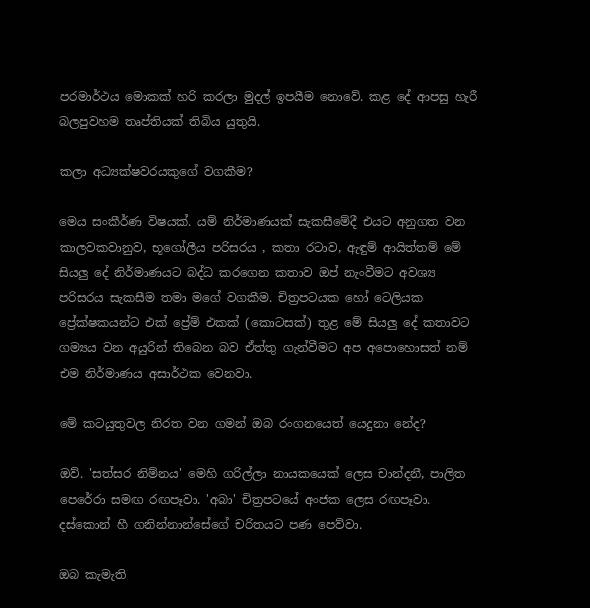පරමාර්ථය මොකක් හරි කරලා මුදල් ඉපයීම නොවේ. කළ දේ ආපසු හැරී බලපුවහම තෘප්තියක් තිබිය යුතුයි.

කලා අධ්‍යක්ෂවරයකුගේ වගකීම?

මෙය සංකීර්ණ විෂයක්. යම් නිර්මාණයක් සැකසීමේදී එයට අනුගත වන කාලවකවානුව, භූගෝලීය පරිසරය , කතා රටාව, ඇඳුම් ආයිත්තම් මේ සියලු දේ නිර්මාණයට බද්ධ කරගෙන කතාව ඔප් නැංවීමට අවශ්‍ය පරිසරය සැකසීම තමා මගේ වගකීම. චිත්‍රපටයක හෝ ටෙලියක ප්‍රේක්ෂකයන්ට එක් ප්‍රේම් එකක් (කොටසක්) තුළ මේ සියලු දේ කතාවට ගම්‍යය වන අයුරින් තිබෙන බව ඒත්තු ගැන්වීමට අප අපොහොසත් නම් එම නිර්මාණය අසාර්ථක වෙනවා.

මේ කටයුතුවල නිරත වන ගමන් ඔබ රංගනයෙත් යෙදුනා නේද?

ඔව්. 'සත්සර නිම්නය' මෙහි ගරිල්ලා නායකයෙක් ලෙස චාන්දනී, පාලිත පෙරේරා සමඟ රඟපෑවා. 'අබා' චිත්‍රපටයේ අංජක ලෙස රඟපෑවා. දස්කොන් හී ගනින්නාන්සේගේ චරිතයට පණ පෙව්වා.

ඔබ කැමැති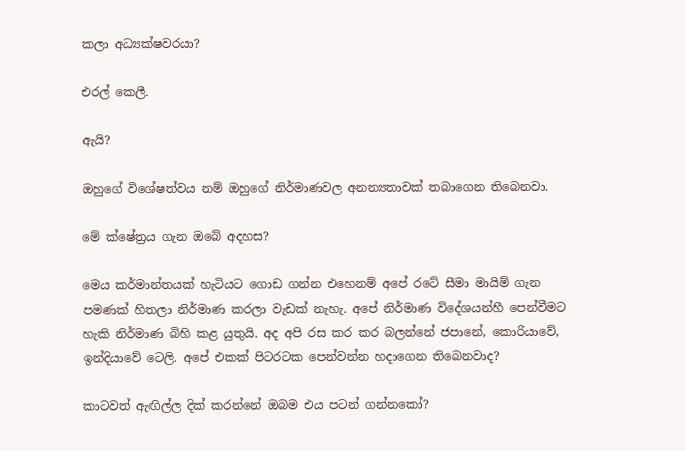කලා අධ්‍යක්ෂවරයා?

එරල් කෙලී.

ඇයි?

ඔහුගේ විශේෂත්වය නම් ඔහුගේ නිර්මාණවල අනන්‍යතාවක් තබාගෙන තිබෙනවා.

මේ ක්ෂේත්‍රය ගැන ඔබේ අදහස?

මෙය කර්මාන්තයක් හැටියට ගොඩ ගන්න එහෙනම් අපේ රටේ සීමා මායිම් ගැන පමණක් හිතලා නිර්මාණ කරලා වැඩක් නැහැ. අපේ නිර්මාණ විදේශයන්හී පෙන්වීමට හැකි නිර්මාණ බිහි කළ යුතුයි. අද අපි රස කර කර බලන්නේ ජපානේ, කොරියාවේ, ඉන්දියාවේ ටෙලි. අපේ එකක් පිටරටක පෙන්වන්න හදාගෙන තිබෙනවාද?

කාටවත් ඇඟිල්ල දික් කරන්නේ ඔබම එය පටන් ගන්නකෝ?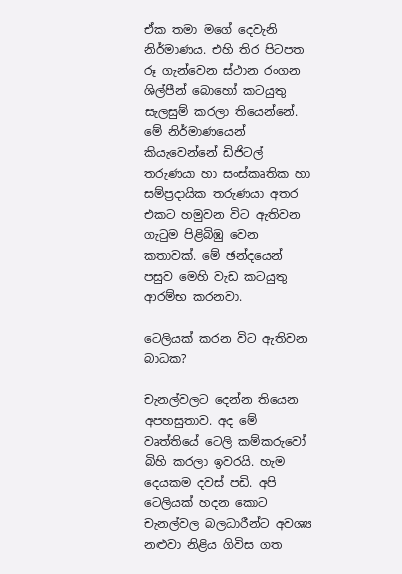ඒක තමා මගේ දෙවැනි නිර්මාණය. එහි තිර පිටපත රූ ගැන්වෙන ස්ථාන රංගන ශිල්පීන් බොහෝ කටයුතු සැලසුම් කරලා තියෙන්නේ. මේ නිර්මාණයෙන් කියැවෙන්නේ ඩිජිටල් තරුණයා හා සංස්කෘතික හා සම්ප්‍රදායික තරුණයා අතර එකට හමුවන විට ඇතිවන ගැටුම පිළිබිඹු වෙන කතාවක්. මේ ඡන්දයෙන් පසුව මෙහි වැඩ කටයුතු ආරම්භ කරනවා.

ටෙලියක් කරන විට ඇතිවන බාධක?

චැනල්වලට දෙන්න තියෙන අපහසුතාව. අද මේ වෘත්තියේ ටෙලි කම්කරුවෝ බිහි කරලා ඉවරයි. හැම දෙයකම දවස් පඩි. අපි ටෙලියක් හදන කොට චැනල්වල බලධාරීන්ට අවශ්‍ය නළුවා නිළිය ගිවිස ගත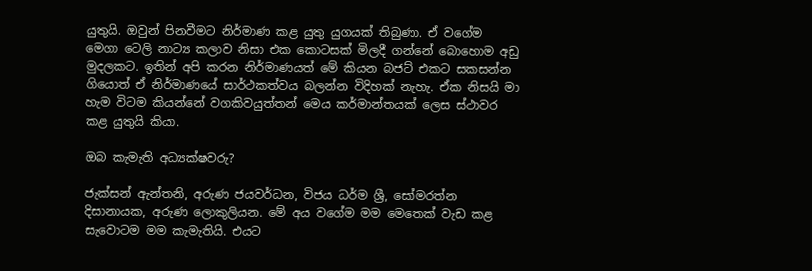යුතුයි. ඔවුන් පිනවීමට නිර්මාණ කළ යුතු යුගයක් තිබුණා. ඒ වගේම මෙගා ටෙලි නාට්‍ය කලාව නිසා එක කොටසක් මිලදී ගන්නේ බොහොම අඩු මුදලකට. ඉතින් අපි කරන නිර්මාණයත් මේ කියන බජට් එකට සකසන්න ගියොත් ඒ නිර්මාණයේ සාර්ථකත්වය බලන්න විදිහක් නැහැ. ඒක නිසයි මා හැම විටම කියන්නේ වගකිවයුත්තන් මෙය කර්මාන්තයක් ලෙස ස්ථාවර කළ යුතුයි කියා.

ඔබ කැමැති අධ්‍යක්ෂවරු?

ජැක්සන් ඇන්තනි, අරුණ ජයවර්ධන, විජය ධර්ම ශ්‍රී, සෝමරත්න දිසානායක, අරුණ ලොකුලියන. මේ අය වගේම මම මෙතෙක් වැඩ කළ සැවොටම මම කැමැතියි. එයට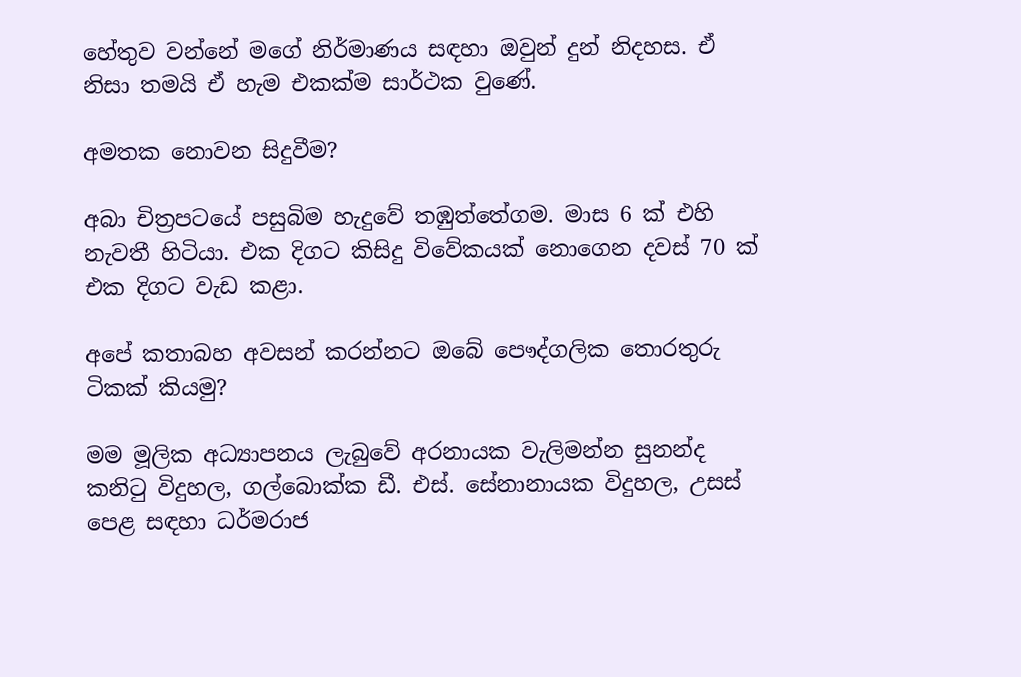හේතුව වන්නේ මගේ නිර්මාණය සඳහා ඔවුන් දුන් නිදහස. ඒ නිසා තමයි ඒ හැම එකක්ම සාර්ථක වුණේ.

අමතක නොවන සිදුවීම?

අබා චිත්‍රපටයේ පසුබිම හැදුවේ තඹුත්තේගම. මාස 6 ක් එහි නැවතී හිටියා. එක දිගට කිසිදු විවේකයක් නොගෙන දවස් 70 ක් එක දිගට වැඩ කළා.

අපේ කතාබහ අවසන් කරන්නට ඔබේ පෞද්ගලික තොරතුරු ටිකක් කියමු?

මම මූලික අධ්‍යාපනය ලැබුවේ අරනායක වැලිමන්න සුනන්ද කනිටු විදුහල, ගල්බොක්ක ඩී. එස්. සේනානායක විදුහල, උසස් පෙළ සඳහා ධර්මරාජ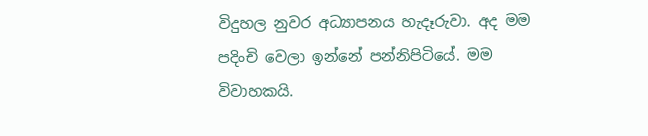විදුහල නුවර අධ්‍යාපනය හැදෑරුවා. අද මම පදිංචි වෙලා ඉන්නේ පන්නිපිටියේ. මම විවාහකයි.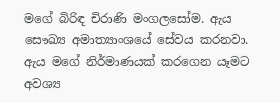මගේ බිරිඳ චිරාණි මංගලසෝම. ඇය සෞඛ්‍ය අමාත්‍යාංශයේ සේවය කරනවා. ඇය මගේ නිර්මාණයක් කරගෙන යෑමට අවශ්‍ය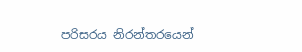පරිසරය නිරන්තරයෙන්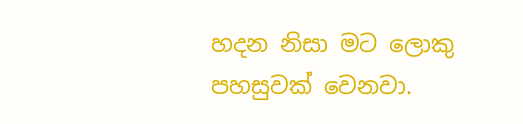හදන නිසා මට ලොකු පහසුවක් වෙනවා.